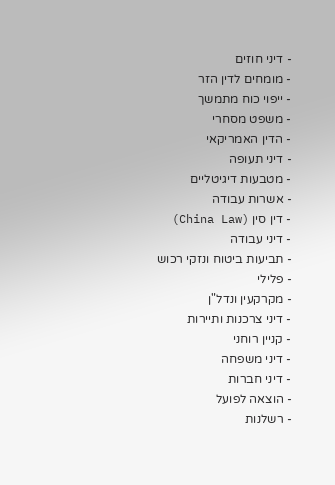- דיני חוזים
- מומחים לדין הזר
- ייפוי כוח מתמשך
- משפט מסחרי
- הדין האמריקאי
- דיני תעופה
- מטבעות דיגיטליים
- אשרות עבודה
- דין סין (China Law)
- דיני עבודה
- תביעות ביטוח ונזקי רכוש
- פלילי
- מקרקעין ונדל"ן
- דיני צרכנות ותיירות
- קניין רוחני
- דיני משפחה
- דיני חברות
- הוצאה לפועל
- רשלנות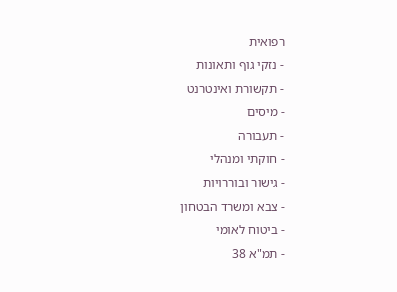רפואית
- נזקי גוף ותאונות
- תקשורת ואינטרנט
- מיסים
- תעבורה
- חוקתי ומנהלי
- גישור ובוררויות
- צבא ומשרד הבטחון
- ביטוח לאומי
- תמ"א 38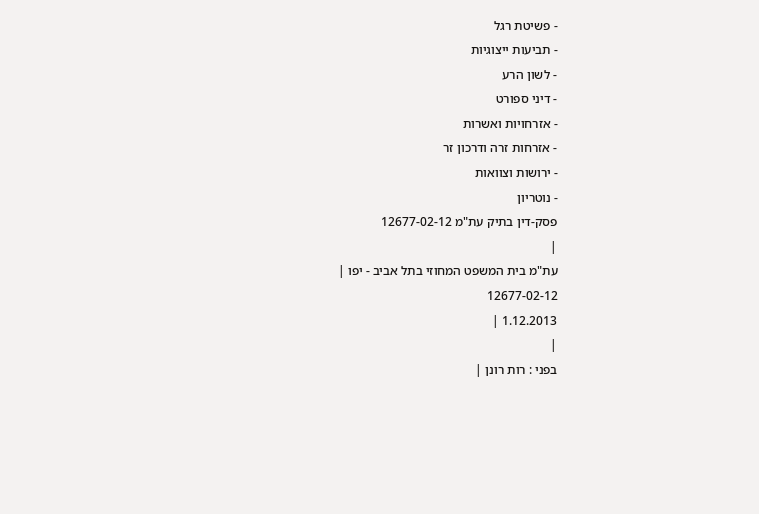- פשיטת רגל
- תביעות ייצוגיות
- לשון הרע
- דיני ספורט
- אזרחויות ואשרות
- אזרחות זרה ודרכון זר
- ירושות וצוואות
- נוטריון
פסק-דין בתיק עת"מ 12677-02-12
|
עת"מ בית המשפט המחוזי בתל אביב - יפו |
12677-02-12
1.12.2013 |
|
בפני : רות רונן |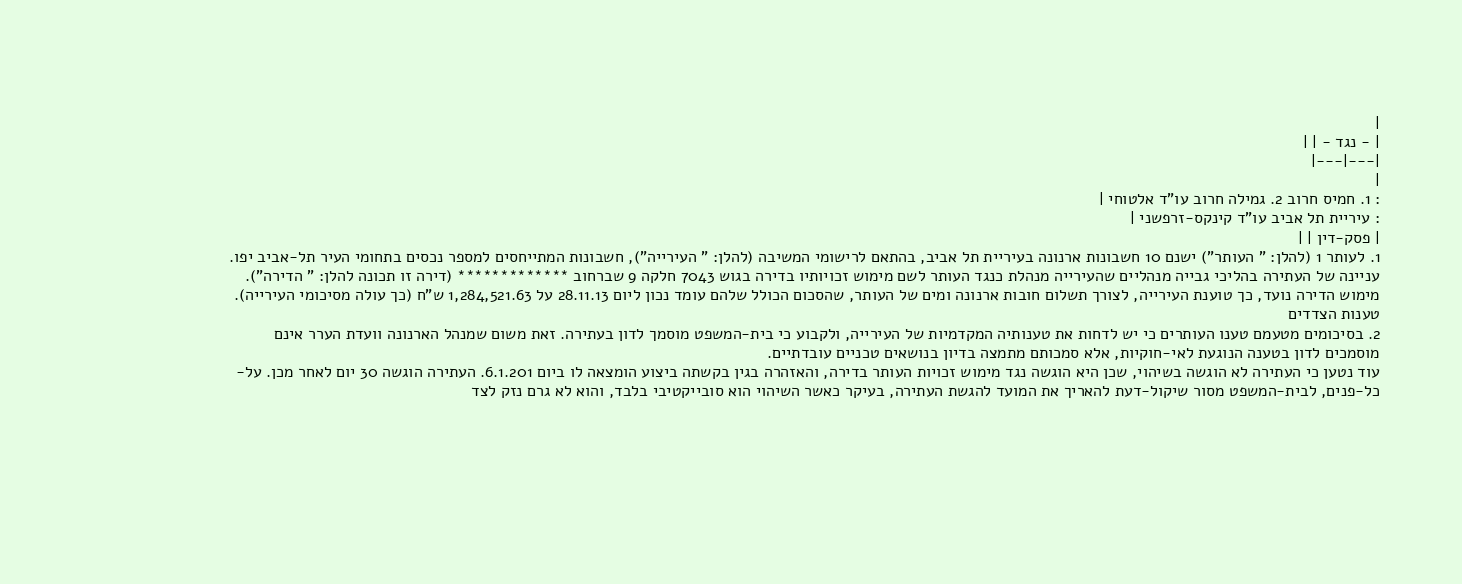|
| - נגד - | |
|---|---|
|
: 1. חמיס חרוב 2. גמילה חרוב עו"ד אלטוחי |
: עיריית תל אביב עו"ד קינקס-זרפשני |
| פסק-דין | |
1. לעותר 1 (להלן: " העותר") ישנם 10 חשבונות ארנונה בעיריית תל אביב, בהתאם לרישומי המשיבה (להלן: " העירייה"), חשבונות המתייחסים למספר נכסים בתחומי העיר תל-אביב יפו. עניינה של העתירה בהליכי גבייה מנהליים שהעירייה מנהלת כנגד העותר לשם מימוש זכויותיו בדירה בגוש 7043 חלקה 9 שברחוב ************* (דירה זו תכונה להלן: " הדירה"). מימוש הדירה נועד, כך טוענת העירייה, לצורך תשלום חובות ארנונה ומים של העותר, שהסכום הכולל שלהם עומד נכון ליום 28.11.13 על 1,284,521.63 ש"ח (כך עולה מסיכומי העירייה).
טענות הצדדים
2. בסיכומים מטעמם טענו העותרים כי יש לדחות את טענותיה המקדמיות של העירייה, ולקבוע כי בית-המשפט מוסמך לדון בעתירה. זאת משום שמנהל הארנונה וועדת הערר אינם מוסמכים לדון בטענה הנוגעת לאי-חוקיות, אלא סמכותם מתמצה בדיון בנושאים טכניים עובדתיים.
עוד נטען כי העתירה לא הוגשה בשיהוי, שכן היא הוגשה נגד מימוש זכויות העותר בדירה, והאזהרה בגין בקשתה ביצוע הומצאה לו ביום 6.1.201. העתירה הוגשה 30 יום לאחר מכן. על-כל-פנים, לבית-המשפט מסור שיקול-דעת להאריך את המועד להגשת העתירה, בעיקר כאשר השיהוי הוא סובייקטיבי בלבד, והוא לא גרם נזק לצד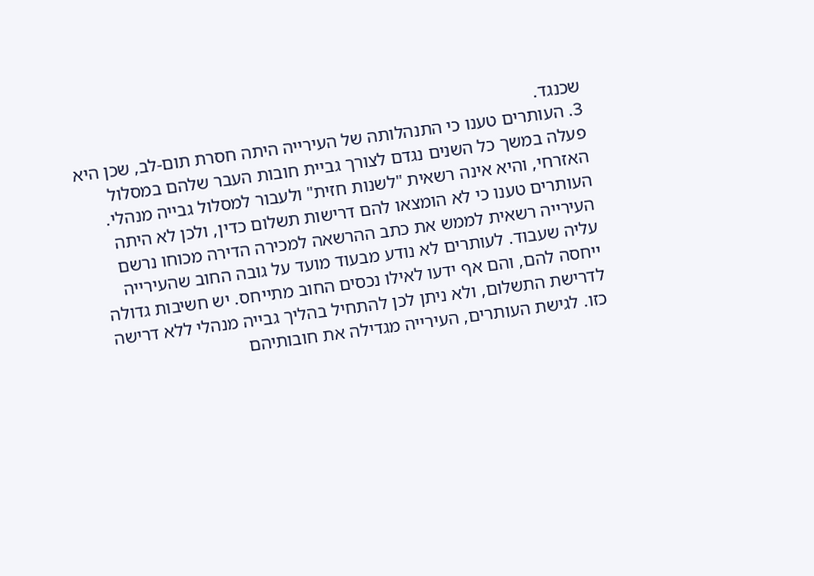שכנגד.
3. העותרים טענו כי התנהלותה של העירייה היתה חסרת תום-לב, שכן היא פעלה במשך כל השנים נגדם לצורך גביית חובות העבר שלהם במסלול האזרחי, והיא אינה רשאית "לשנות חזית" ולעבור למסלול גבייה מנהלי.
העותרים טענו כי לא הומצאו להם דרישות תשלום כדין, ולכן לא היתה העירייה רשאית לממש את כתב ההרשאה למכירה הדירה מכוחו נרשם עליה שעבוד. לעותרים לא נודע מבעוד מועד על גובה החוב שהעירייה ייחסה להם, והם אף ידעו לאילו נכסים החוב מתייחס. יש חשיבות גדולה לדרישת התשלום, ולא ניתן לכן להתחיל בהליך גבייה מנהלי ללא דרישה כזו. לגישת העותרים, העירייה מגדילה את חובותיהם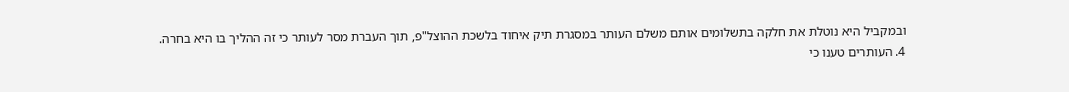ובמקביל היא נוטלת את חלקה בתשלומים אותם משלם העותר במסגרת תיק איחוד בלשכת ההוצל"פ, תוך העברת מסר לעותר כי זה ההליך בו היא בחרה.
4. העותרים טענו כי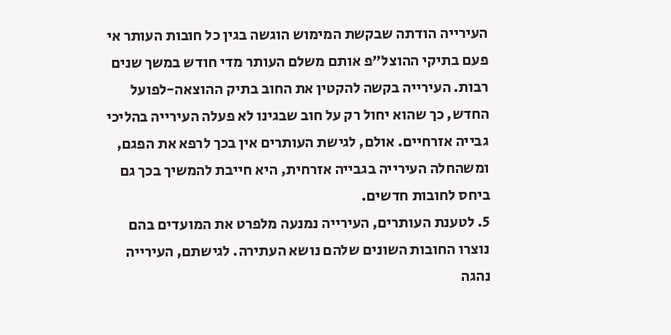העירייה הודתה שבקשת המימוש הוגשה בגין כל חובות העותר אי פעם בתיקי ההוצל"פ אותם משלם העותר מדי חודש במשך שנים רבות. העירייה בקשה להקטין את החוב בתיק ההוצאה-לפועל החדש, כך שהוא יחול רק על חוב שבגינו לא פעלה העירייה בהליכי גבייה אזרחיים. אולם, לגישת העותרים אין בכך לרפא את הפגם, ומשהחלה העירייה בגבייה אזרחית, היא חייבת להמשיך בכך גם ביחס לחובות חדשים.
5. לטענת העותרים, העירייה נמנעה מלפרט את המועדים בהם נוצרו החובות השונים שלהם נושא העתירה. לגישתם, העירייה נהגה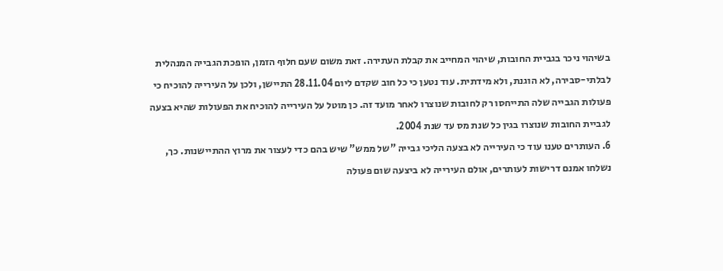בשיהוי ניכר בגביית החובות, שיהוי המחייב את קבלת העתירה. זאת משום שעם חלוף הזמן, הופכת הגבייה המנהלית לבלתי-סבירה, לא הוגנת, ולא מידתית. עוד נטען כי כל חוב שקדם ליום 28.11.04 התיישן, ולכן על העירייה להוכיח כי פעולות הגבייה שלה התייחסו רק לחובות שנוצרו לאחר מועד זה. כן מוטל על העירייה להוכיח את הפעולות שהיא בצעה לגביית החובות שנוצרו בגין כל שנת מס עד שנת 2004.
6. העותרים טענו עוד כי העירייה לא בצעה הליכי גבייה "של ממש" שיש בהם כדי לעצור את מרוץ ההתיישנות. כך, נשלחו אמנם דרישות לעותרים, אולם העירייה לא ביצעה שום פעולה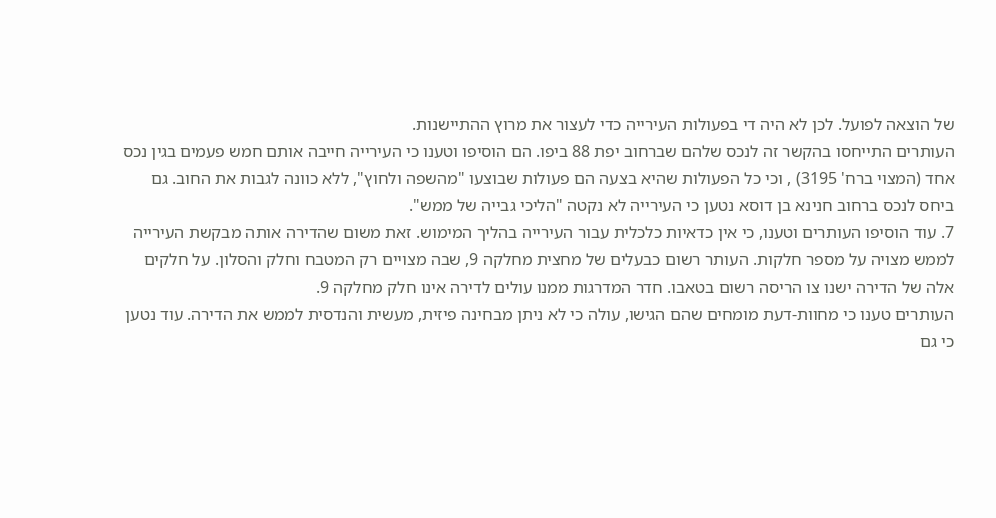של הוצאה לפועל. לכן לא היה די בפעולות העירייה כדי לעצור את מרוץ ההתיישנות.
העותרים התייחסו בהקשר זה לנכס שלהם שברחוב יפת 88 ביפו. הם הוסיפו וטענו כי העירייה חייבה אותם חמש פעמים בגין נכס אחד (המצוי ברח' 3195) , וכי כל הפעולות שהיא בצעה הם פעולות שבוצעו "מהשפה ולחוץ", ללא כוונה לגבות את החוב. גם ביחס לנכס ברחוב חנינא בן דוסא נטען כי העירייה לא נקטה "הליכי גבייה של ממש".
7. עוד הוסיפו העותרים וטענו, כי אין כדאיות כלכלית עבור העירייה בהליך המימוש. זאת משום שהדירה אותה מבקשת העירייה לממש מצויה על מספר חלקות. העותר רשום כבעלים של מחצית מחלקה 9, שבה מצויים רק המטבח וחלק והסלון. על חלקים אלה של הדירה ישנו צו הריסה רשום בטאבו. חדר המדרגות ממנו עולים לדירה אינו חלק מחלקה 9.
העותרים טענו כי מחוות-דעת מומחים שהם הגישו, עולה כי לא ניתן מבחינה פיזית, מעשית והנדסית לממש את הדירה. עוד נטען כי גם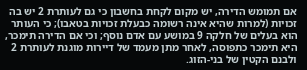אם תמומש הדירה, יש מקום לקחת בחשבון כי גם לעותרת 2 יש בה זכויות (למרות שהיא אינה רשומה כבעלת זכויות בטאבו); כי העותר הוא בעלים של חלקה 9 במושע עם אדם נוסף; וכי אם הדירה תימכר, היא תימכר כתפוסה, לאחר מתן מעמד של דיירות מוגנת לעותרת 2 ולבנם הקטין של בני-הזוג.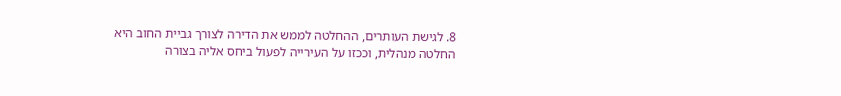8. לגישת העותרים, ההחלטה לממש את הדירה לצורך גביית החוב היא החלטה מנהלית, וככזו על העירייה לפעול ביחס אליה בצורה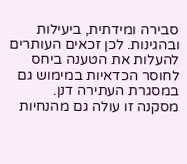סבירה ומידתית, ביעילות ובהגינות. לכן זכאים העותרים להעלות את הטענה ביחס לחוסר הכדאיות במימוש גם במסגרת העתירה דנן. מסקנה זו עולה גם מהנחיות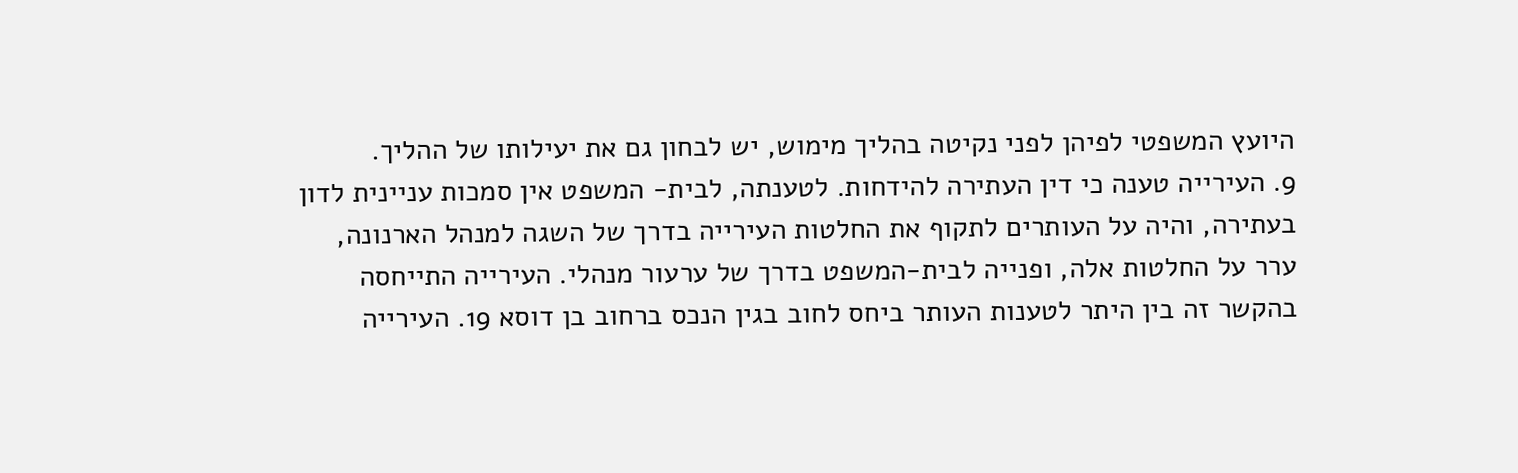היועץ המשפטי לפיהן לפני נקיטה בהליך מימוש, יש לבחון גם את יעילותו של ההליך.
9. העירייה טענה כי דין העתירה להידחות. לטענתה, לבית- המשפט אין סמכות עניינית לדון בעתירה, והיה על העותרים לתקוף את החלטות העירייה בדרך של השגה למנהל הארנונה, ערר על החלטות אלה, ופנייה לבית-המשפט בדרך של ערעור מנהלי. העירייה התייחסה בהקשר זה בין היתר לטענות העותר ביחס לחוב בגין הנכס ברחוב בן דוסא 19. העירייה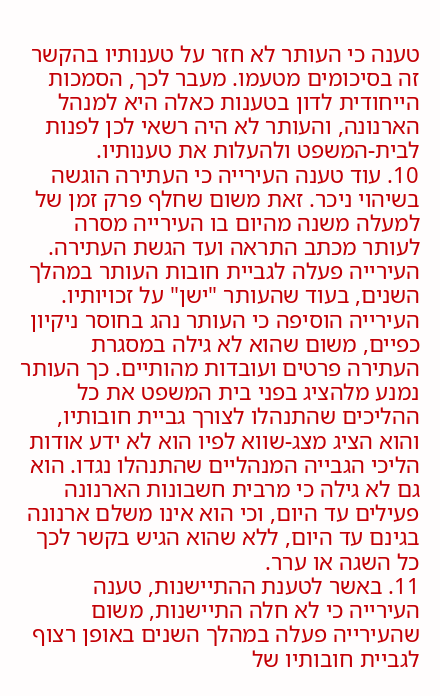טענה כי העותר לא חזר על טענותיו בהקשר זה בסיכומים מטעמו. מעבר לכך, הסמכות הייחודית לדון בטענות כאלה היא למנהל הארנונה, והעותר לא היה רשאי לכן לפנות לבית-המשפט ולהעלות את טענותיו.
10. עוד טענה העירייה כי העתירה הוגשה בשיהוי ניכר. זאת משום שחלף פרק זמן של למעלה משנה מהיום בו העירייה מסרה לעותר מכתב התראה ועד הגשת העתירה. העירייה פעלה לגביית חובות העותר במהלך השנים, בעוד שהעותר "ישן" על זכויותיו. העירייה הוסיפה כי העותר נהג בחוסר ניקיון כפיים, משום שהוא לא גילה במסגרת העתירה פרטים ועובדות מהותיים. כך העותר נמנע מלהציג בפני בית המשפט את כל ההליכים שהתנהלו לצורך גביית חובותיו, והוא הציג מצג-שווא לפיו הוא לא ידע אודות הליכי הגבייה המנהליים שהתנהלו נגדו. הוא גם לא גילה כי מרבית חשבונות הארנונה פעילים עד היום, וכי הוא אינו משלם ארנונה בגינם עד היום, ללא שהוא הגיש בקשר לכך כל השגה או ערר.
11. באשר לטענת ההתיישנות, טענה העירייה כי לא חלה התיישנות, משום שהעירייה פעלה במהלך השנים באופן רצוף לגביית חובותיו של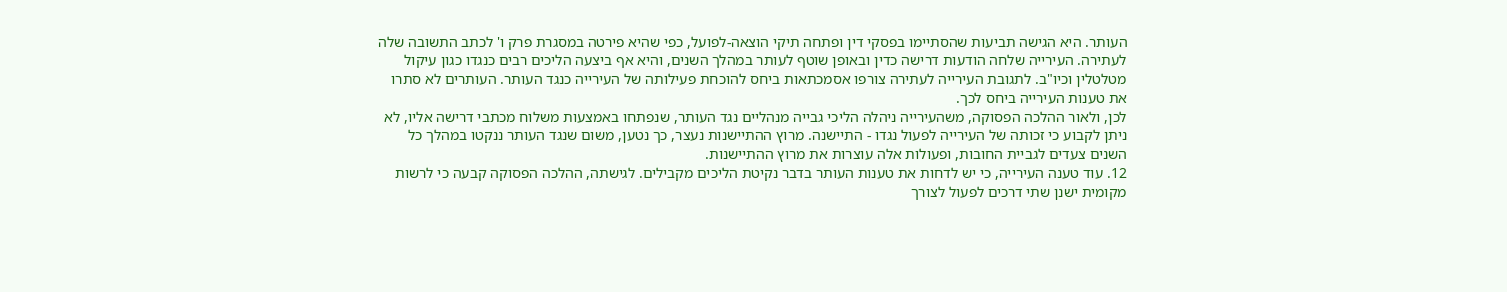העותר. היא הגישה תביעות שהסתיימו בפסקי דין ופתחה תיקי הוצאה-לפועל, כפי שהיא פירטה במסגרת פרק ו' לכתב התשובה שלה לעתירה. העירייה שלחה הודעות דרישה כדין ובאופן שוטף לעותר במהלך השנים, והיא אף ביצעה הליכים רבים כנגדו כגון עיקול מטלטלין וכיו"ב. לתגובת העירייה לעתירה צורפו אסמכתאות ביחס להוכחת פעילותה של העירייה כנגד העותר. העותרים לא סתרו את טענות העירייה ביחס לכך.
לכן, ולאור ההלכה הפסוקה, משהעירייה ניהלה הליכי גבייה מנהליים נגד העותר, שנפתחו באמצעות משלוח מכתבי דרישה אליו, לא ניתן לקבוע כי זכותה של העירייה לפעול נגדו - התיישנה. מרוץ ההתיישנות נעצר, כך נטען, משום שנגד העותר ננקטו במהלך כל השנים צעדים לגביית החובות, ופעולות אלה עוצרות את מרוץ ההתיישנות.
12. עוד טענה העירייה, כי יש לדחות את טענות העותר בדבר נקיטת הליכים מקבילים. לגישתה, ההלכה הפסוקה קבעה כי לרשות מקומית ישנן שתי דרכים לפעול לצורך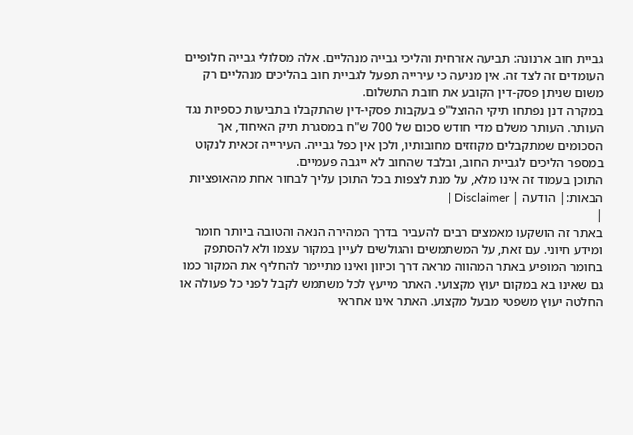גביית חוב ארנונה: תביעה אזרחית והליכי גבייה מנהליים. אלה מסלולי גבייה חלופיים העומדים זה לצד זה. אין מניעה כי עירייה תפעל לגביית חוב בהליכים מנהליים רק משום שניתן פסק-דין הקובע את חובת התשלום.
במקרה דנן נפתחו תיקי ההוצל"פ בעקבות פסקי-דין שהתקבלו בתביעות כספיות נגד העותר. העותר משלם מדי חודש סכום של 700 ש"ח במסגרת תיק האיחוד, אך הסכומים שמתקבלים מקוזזים מחובותיו, ולכן אין כפל גבייה. העירייה זכאית לנקוט במספר הליכים לגביית החוב, ובלבד שהחוב לא ייגבה פעמיים.
התוכן בעמוד זה אינו מלא, על מנת לצפות בכל התוכן עליך לבחור אחת מהאופציות הבאות:| הודעה | Disclaimer |
|
באתר זה הושקעו מאמצים רבים להעביר בדרך המהירה הנאה והטובה ביותר חומר ומידע חיוני. עם זאת, על המשתמשים והגולשים לעיין במקור עצמו ולא להסתפק בחומר המופיע באתר המהווה מראה דרך וכיוון ואינו מתיימר להחליף את המקור כמו גם שאינו בא במקום יעוץ מקצועי. האתר מייעץ לכל משתמש לקבל לפני כל פעולה או החלטה יעוץ משפטי מבעל מקצוע. האתר אינו אחראי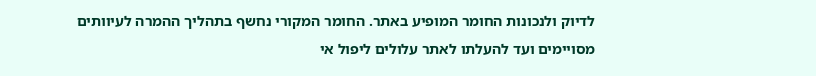לדיוק ולנכונות החומר המופיע באתר. החומר המקורי נחשף בתהליך ההמרה לעיוותים מסויימים ועד להעלתו לאתר עלולים ליפול אי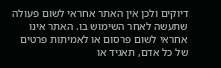דיוקים ולכן אין האתר אחראי לשום פעולה שתעשה לאחר השימוש בו. האתר אינו אחראי לשום פרסום או לאמיתות פרטים של כל אדם, תאגיד או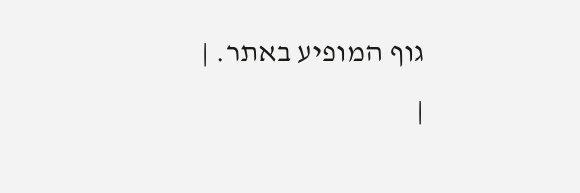גוף המופיע באתר. |
|